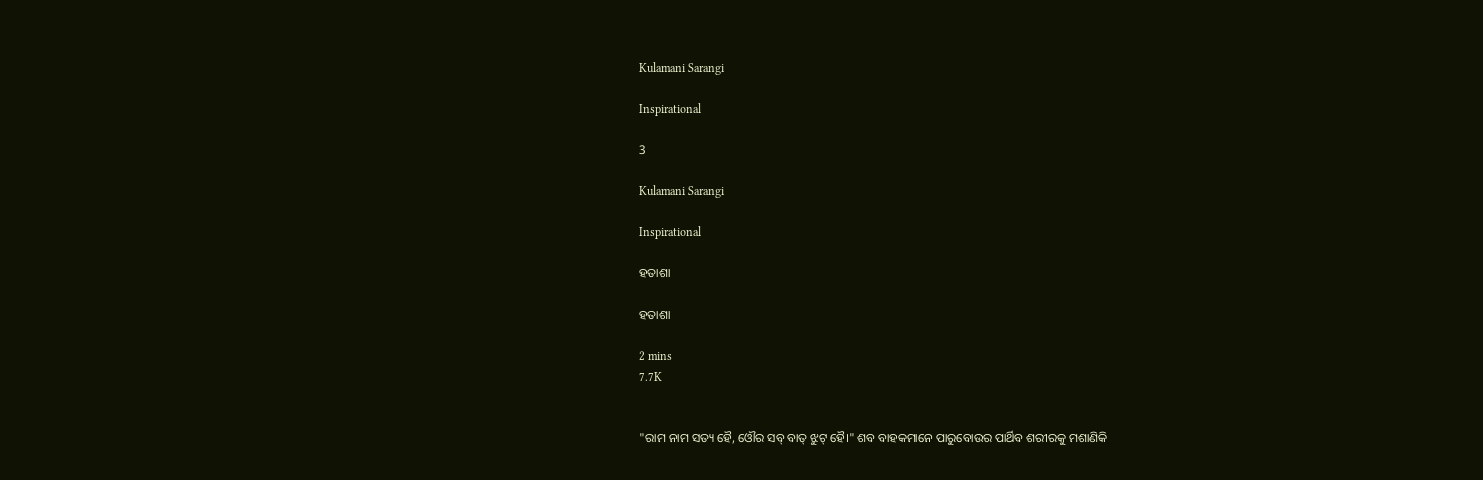Kulamani Sarangi

Inspirational

3

Kulamani Sarangi

Inspirational

ହତାଶା

ହତାଶା

2 mins
7.7K


"ରାମ ନାମ ସତ୍ୟ ହୈ, ଓୌର ସବ୍ ବାତ୍ ଝୁଟ୍ ହୈ।" ଶବ ବାହକମାନେ ପାରୁବୋଉର ପାର୍ଥିବ ଶରୀରକୁ ମଶାଣିକି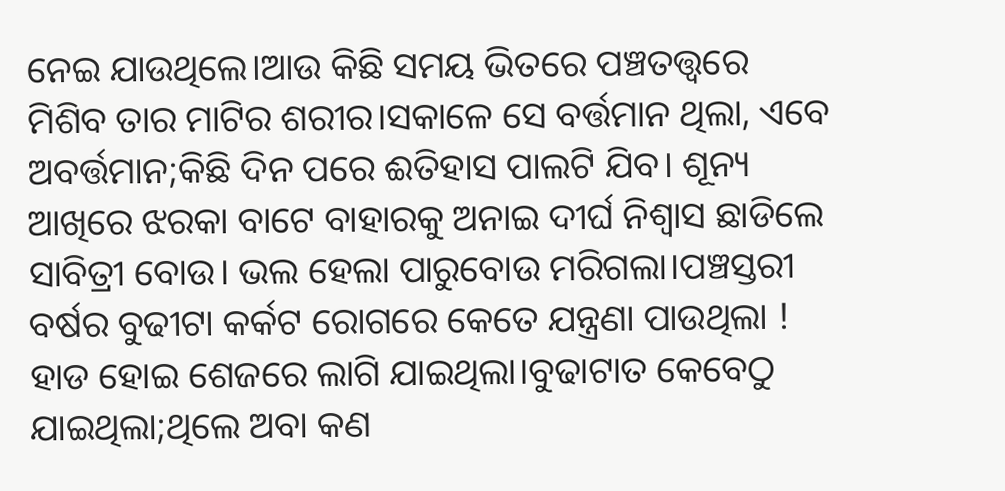ନେଇ ଯାଉଥିଲେ।ଆଉ କିଛି ସମୟ ଭିତରେ ପଞ୍ଚତତ୍ତ୍ବରେ ମିଶିବ ତାର ମାଟିର ଶରୀର।ସକାଳେ ସେ ବର୍ତ୍ତମାନ ଥିଲା, ଏବେ ଅବର୍ତ୍ତମାନ;କିଛି ଦିନ ପରେ ଈତିହାସ ପାଲଟି ଯିବ। ଶୂନ୍ୟ ଆଖିରେ ଝରକା ବାଟେ ବାହାରକୁ ଅନାଇ ଦୀର୍ଘ ନିଶ୍ବାସ ଛାଡିଲେ ସାବିତ୍ରୀ ବୋଉ। ଭଲ ହେଲା ପାରୁବୋଉ ମରିଗଲା।ପଞ୍ଚସ୍ତରୀ ବର୍ଷର ବୁଢୀଟା କର୍କଟ ରୋଗରେ କେତେ ଯନ୍ତ୍ରଣା ପାଉଥିଲା ! ହାଡ ହୋଇ ଶେଜରେ ଲାଗି ଯାଇଥିଲା।ବୁଢାଟାତ କେବେଠୁ ଯାଇଥିଲା;ଥିଲେ ଅବା କଣ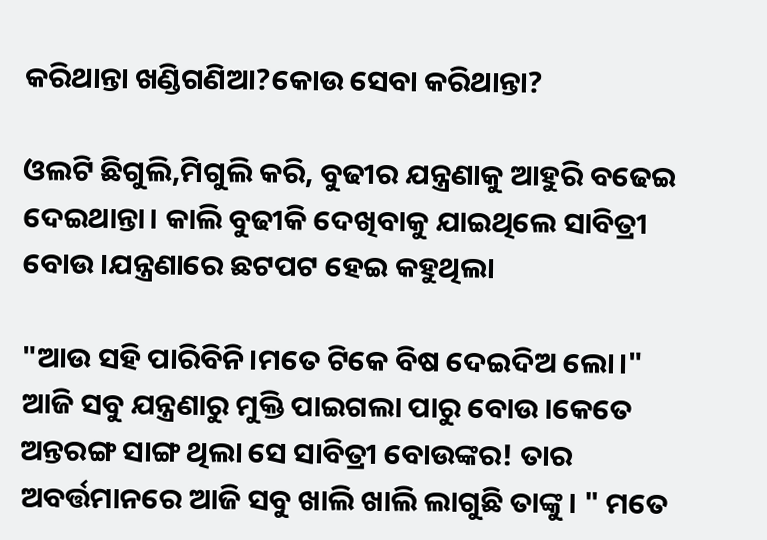କରିଥାନ୍ତା ଖଣ୍ଡିଗଣିଆ?କୋଉ ସେବା କରିଥାନ୍ତା?

ଓଲଟି ଛିଗୁଲି,ମିଗୁଲି କରି, ବୁଢୀର ଯନ୍ତ୍ରଣାକୁ ଆହୁରି ବଢେଇ ଦେଇଥାନ୍ତା। କାଲି ବୁଢୀକି ଦେଖିବାକୁ ଯାଇଥିଲେ ସାବିତ୍ରୀ ବୋଉ।ଯନ୍ତ୍ରଣାରେ ଛଟପଟ ହେଇ କହୁଥିଲା

"ଆଉ ସହି ପାରିବିନି।ମତେ ଟିକେ ବିଷ ଦେଇଦିଅ ଲୋ।" ଆଜି ସବୁ ଯନ୍ତ୍ରଣାରୁ ମୁକ୍ତି ପାଇଗଲା ପାରୁ ବୋଉ।କେତେ ଅନ୍ତରଙ୍ଗ ସାଙ୍ଗ ଥିଲା ସେ ସାବିତ୍ରୀ ବୋଉଙ୍କର! ତାର ଅବର୍ତ୍ତମାନରେ ଆଜି ସବୁ ଖାଲି ଖାଲି ଲାଗୁଛି ତାଙ୍କୁ। " ମତେ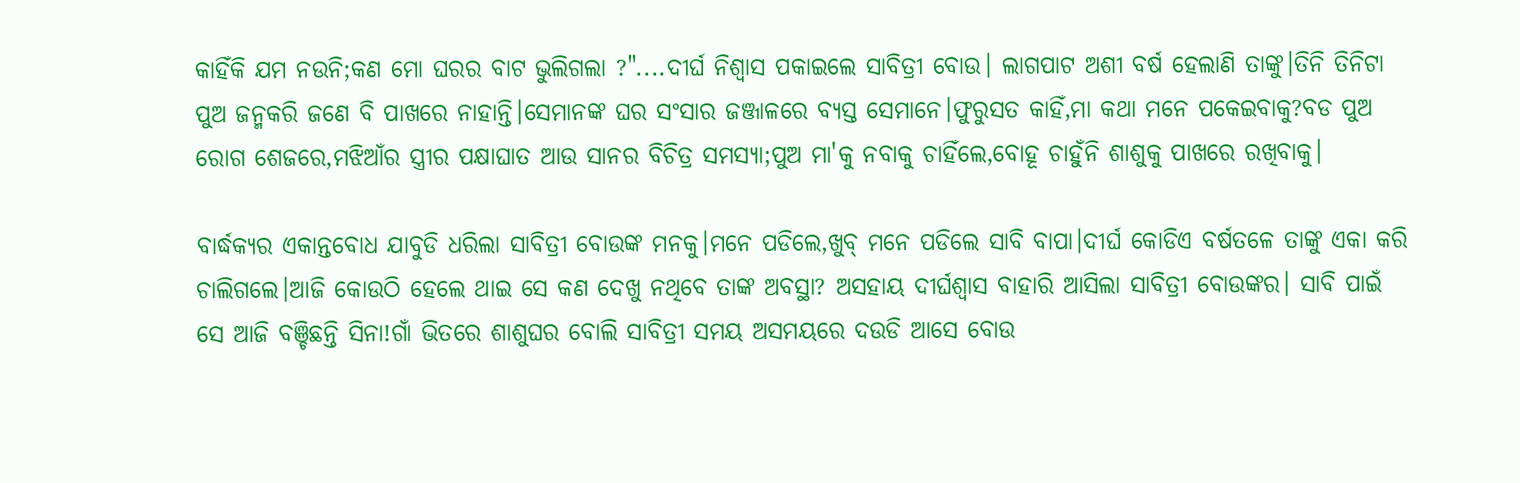କାହିଁକି ଯମ ନଉନି;କଣ ମୋ ଘରର ବାଟ ଭୁଲିଗଲା ?"....ଦୀର୍ଘ ନିଶ୍ବାସ ପକାଇଲେ ସାବିତ୍ରୀ ବୋଉ। ଲାଗପାଟ ଅଶୀ ବର୍ଷ ହେଲାଣି ତାଙ୍କୁ।ତିନି ତିନିଟା ପୁଅ ଜନ୍ମକରି ଜଣେ ବି ପାଖରେ ନାହାନ୍ତି।ସେମାନଙ୍କ ଘର ସଂସାର ଜଞ୍ଜାଳରେ ବ୍ୟସ୍ତ ସେମାନେ।ଫୁରୁସତ କାହିଁ,ମା କଥା ମନେ ପକେଇବାକୁ?ବଡ ପୁଅ ରୋଗ ଶେଜରେ,ମଝିଆଁର ସ୍ତ୍ରୀର ପକ୍ଷାଘାତ ଆଉ ସାନର ବିଚିତ୍ର ସମସ୍ୟା;ପୁଅ ମା'କୁ ନବାକୁ ଚାହିଁଲେ,ବୋହୂ ଚାହୁଁନି ଶାଶୁକୁ ପାଖରେ ରଖିବାକୁ।

ବାର୍ଦ୍ଧକ୍ୟର ଏକାନ୍ତବୋଧ ଯାବୁଡି ଧରିଲା ସାବିତ୍ରୀ ବୋଉଙ୍କ ମନକୁ।ମନେ ପଡିଲେ,ଖୁବ୍ ମନେ ପଡିଲେ ସାବି ବାପା।ଦୀର୍ଘ କୋଡିଏ ବର୍ଷତଳେ ତାଙ୍କୁ ଏକା କରି ଚାଲିଗଲେ।ଆଜି କୋଉଠି ହେଲେ ଥାଇ ସେ କଣ ଦେଖୁ ନଥିବେ ତାଙ୍କ ଅବସ୍ଥା? ଅସହାୟ ଦୀର୍ଘଶ୍ବାସ ବାହାରି ଆସିଲା ସାବିତ୍ରୀ ବୋଉଙ୍କର। ସାବି ପାଇଁ ସେ ଆଜି ବଞ୍ଚିଛନ୍ତି ସିନା!ଗାଁ ଭିତରେ ଶାଶୁଘର ବୋଲି ସାବିତ୍ରୀ ସମୟ ଅସମୟରେ ଦଉଡି ଆସେ ବୋଉ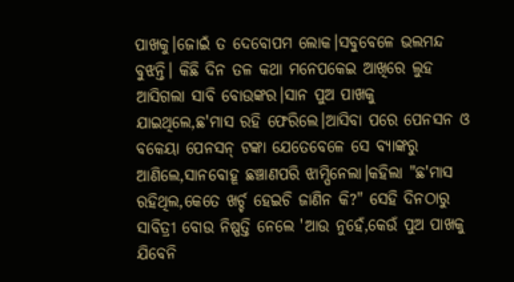ପାଖକୁ।ଜୋଇଁ ତ ଦେବୋପମ ଲୋକ।ସବୁବେଳେ ଭଲମନ୍ଦ ବୁଝନ୍ତି। କିଛି ଦିନ ତଳ କଥା ମନେପକେଇ ଆଖିରେ ଲୁହ ଆସିଗଲା ସାବି ବୋଉଙ୍କର।ସାନ ପୁଅ ପାଖକୁ ଯାଇଥିଲେ,ଛ'ମାସ ରହି ଫେରିଲେ।ଆସିବା ପରେ ପେନସନ ଓ ବକେୟା ପେନସନ୍ ଟଙ୍କା ଯେତେବେଳେ ସେ ବ୍ୟାଙ୍କରୁ ଆଣିଲେ,ସାନବୋହୂ ଛଞ୍ଚାଣପରି ଝାମ୍ପିନେଲା।କହିଲା "ଛ'ମାସ ରହିଥିଲ,କେତେ ଖର୍ଚ୍ଚ ହେଇଚି ଜାଣିନ କି?" ସେହି ଦିନଠାରୁ ସାବିତ୍ରୀ ବୋଉ ନିଷ୍ପତ୍ତି ନେଲେ 'ଆଉ ନୁହେଁ,କେଉଁ ପୁଅ ପାଖକୁ ଯିବେନି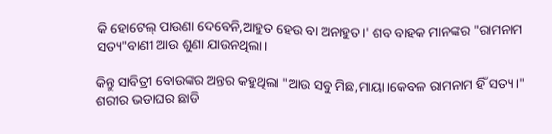କି ହୋଟେଲ୍ ପାଉଣା ଦେବେନି,ଆହୁତ ହେଉ ବା ଅନାହୁତ।' ଶବ ବାହକ ମାନଙ୍କର "ରାମନାମ ସତ୍ୟ"ବାଣୀ ଆଉ ଶୁଣା ଯାଉନଥିଲା।

କିନ୍ତୁ ସାବିତ୍ରୀ ବୋଉଙ୍କର ଅନ୍ତର କହୁଥିଲା "ଆଉ ସବୁ ମିଛ,ମାୟା।କେବଳ ରାମନାମ ହିଁ ସତ୍ୟ।" ଶରୀର ଭଡାଘର ଛାଡି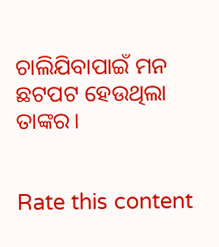ଚାଲିଯିବାପାଇଁ ମନ ଛଟପଟ ହେଉଥିଲା ତାଙ୍କର।


Rate this content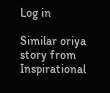Log in

Similar oriya story from Inspirational